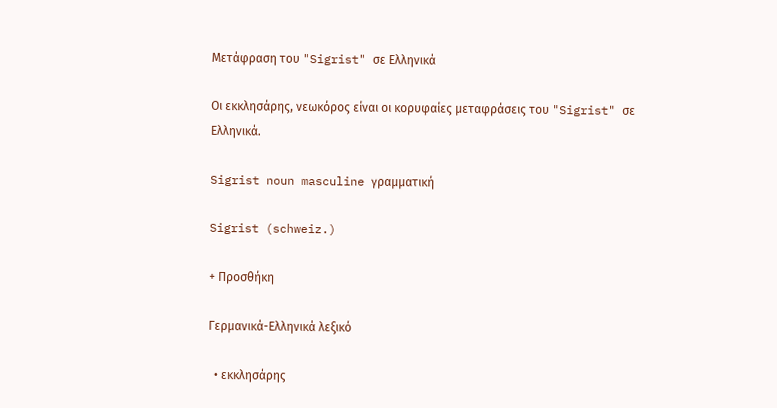Μετάφραση του "Sigrist" σε Ελληνικά

Οι εκκλησάρης, νεωκόρος είναι οι κορυφαίες μεταφράσεις του "Sigrist" σε Ελληνικά.

Sigrist noun masculine γραμματική

Sigrist (schweiz.)

+ Προσθήκη

Γερμανικά-Ελληνικά λεξικό

  • εκκλησάρης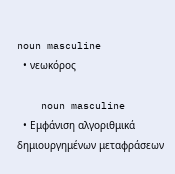noun masculine
  • νεωκόρος

    noun masculine
  • Εμφάνιση αλγοριθμικά δημιουργημένων μεταφράσεων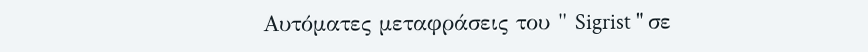Αυτόματες μεταφράσεις του " Sigrist " σε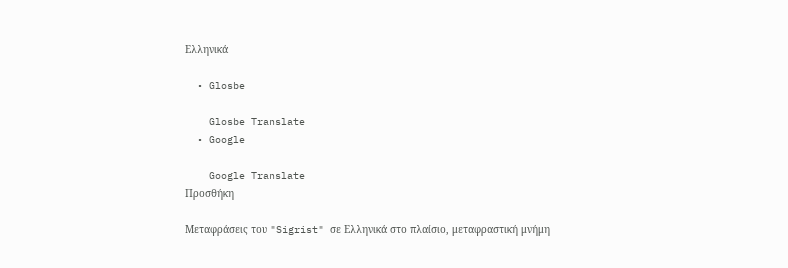Ελληνικά

  • Glosbe

    Glosbe Translate
  • Google

    Google Translate
Προσθήκη

Μεταφράσεις του "Sigrist" σε Ελληνικά στο πλαίσιο, μεταφραστική μνήμη